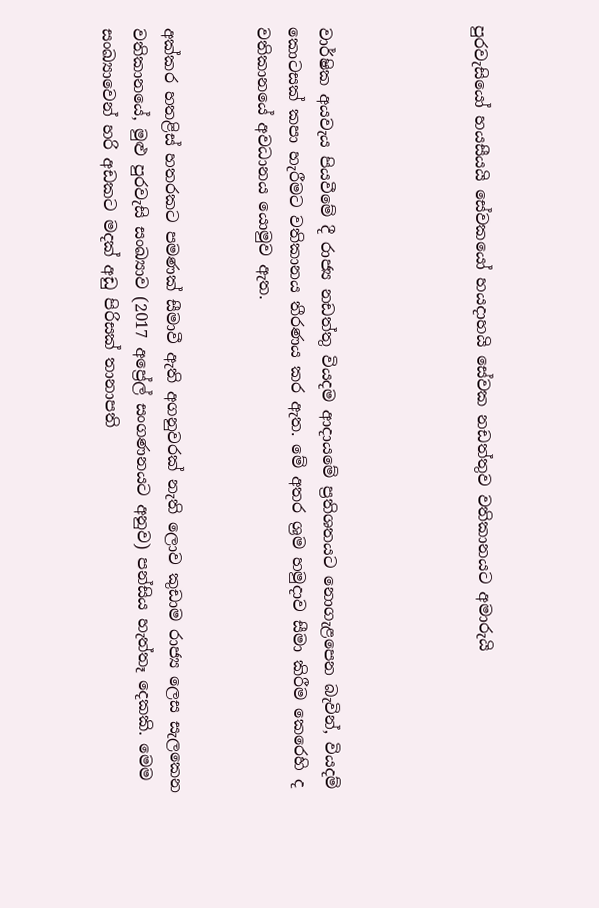පුරවැසියෝ හයසීයයි සේවකයෝ හයදාහයි සේවක නඩත්තුව වතිකානයට අමාරුයි




වාර්ෂික අයවැය පියවීමේ දී රාජ්‍ය නඩත්තු වියදම ආදායමේ ප්‍රතිශතයට නොගැළපෙන බැවින්, වියදම් කොටසක් කපා හැරීමට වතිකානය තීරණය කර ඇත. මේ අතර ශ්‍රම හමුදාව සීමා කිරීම කෙරෙහි ද වතිකානයේ අවධානය යොමුව ඇත.


අක්කර හතළිස් හතරකට පමණක් සීමාවී ඇති අගනුවරක් නැති ලොව කුඩාම රාජ්‍ය ලෙස සැලකෙන වතිකානයේ, මුළු පුරවැසි සංඛ්‍යාව (2017 අප්‍රේල් සංගණනයට අනුව) පන්සිය හැත්තෑ දෙකකි. මෙම සංඛ්‍යාවෙන් හරි අඩකට මදක් අඩු පිරිසක් තානාපති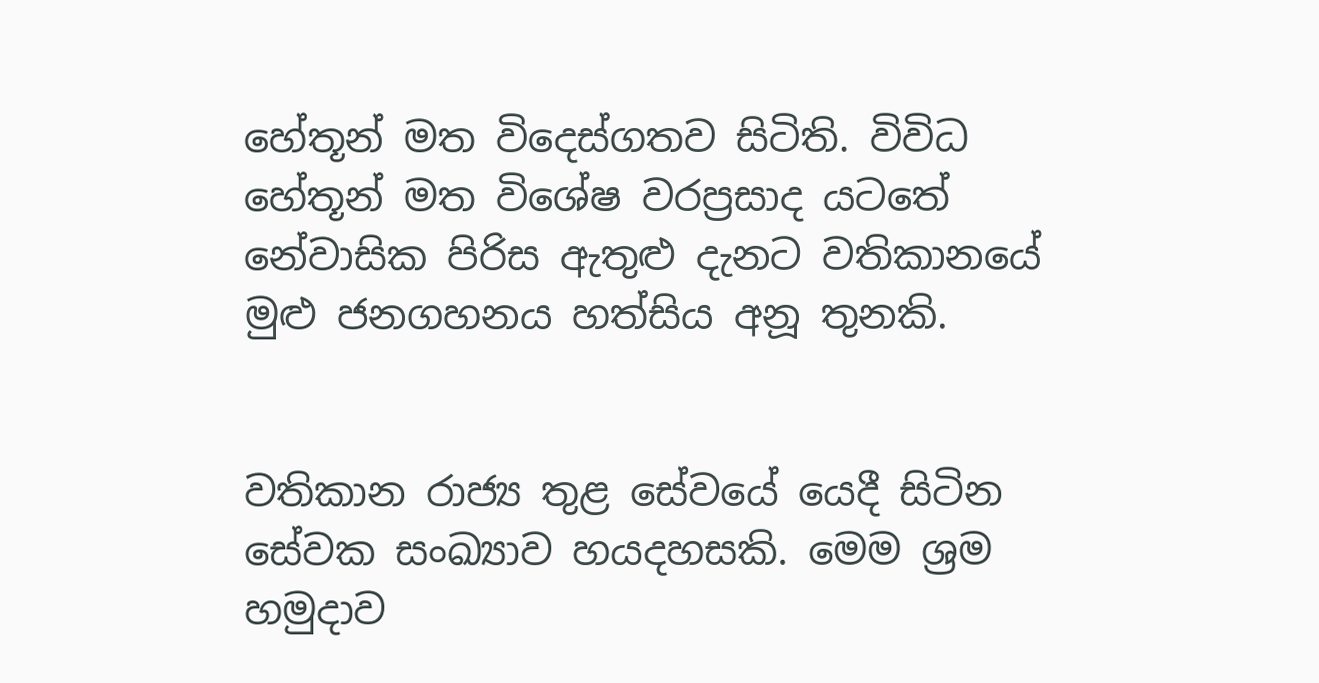හේතූන් මත විදෙස්ගතව සිටිති. විවිධ හේතූන් මත විශේෂ වරප්‍රසාද යටතේ නේවාසික පිරිස ඇතුළු දැනට වතිකානයේ මුළු ජනගහනය හත්සිය අනූ තුනකි.


වතිකාන රාජ්‍ය තුළ සේවයේ යෙදී සිටින සේවක සංඛ්‍යාව හයදහසකි. මෙම ශ්‍රම හමුදාව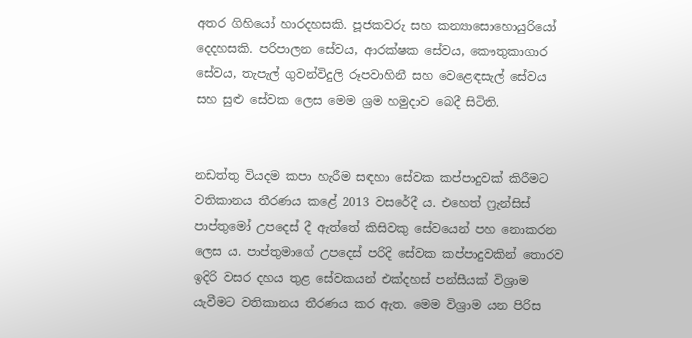අතර ගිහියෝ හාරදහසකි. පූජකවරු සහ කන්‍යාසොහොයුරියෝ දෙදහසකි. පරිපාලන සේවය, ආරක්ෂක සේවය, කෞතුකාගාර සේවය, තැපැල් ගුවන්විදුලි රූපවාහිනී සහ වෙළෙඳසැල් සේවය සහ සුළු සේවක ලෙස මෙම ශ්‍රම හමුදාව බෙදී සිටිති.


නඩත්තු වියදම කපා හැරීම සඳහා සේවක කප්පාදුවක් කිරීමට වතිකානය තීරණය කළේ 2013 වසරේදී ය. එහෙත් ෆ්‍රැන්සිස් පාප්තුමෝ උපදෙස් දී ඇත්තේ කිසිවකු සේවයෙන් පහ නොකරන ලෙස ය. පාප්තුමාගේ උපදෙස් පරිදි සේවක කප්පාදුවකින් තොරව ඉදිරි වසර දහය තුළ සේවකයන් එක්දහස් පන්සීයක් විශ්‍රාම යැවීමට වතිකානය තීරණය කර ඇත. මෙම විශ්‍රාම යන පිරිස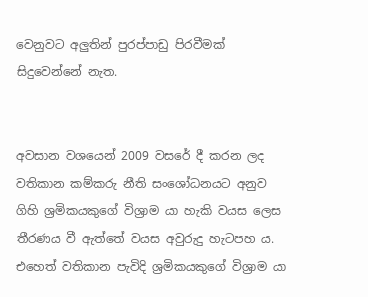වෙනුවට අලුතින් පුරප්පාඩු පිරවීමක් සිදුවෙන්නේ නැත.


අවසාන වශයෙන් 2009 වසරේ දී කරන ලද වතිකාන කම්කරු නීති සංශෝධනයට අනුව ගිහි ශ්‍රමිකයකුගේ විශ්‍රාම යා හැකි වයස ලෙස තීරණය වී ඇත්තේ වයස අවුරුදු හැටපහ ය. එහෙත් වතිකාන පැවිදි ශ්‍රමිකයකුගේ විශ්‍රාම යා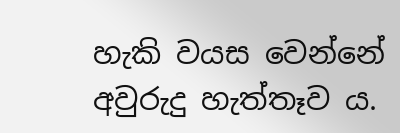හැකි වයස වෙන්නේ අවුරුදු හැත්තෑව ය.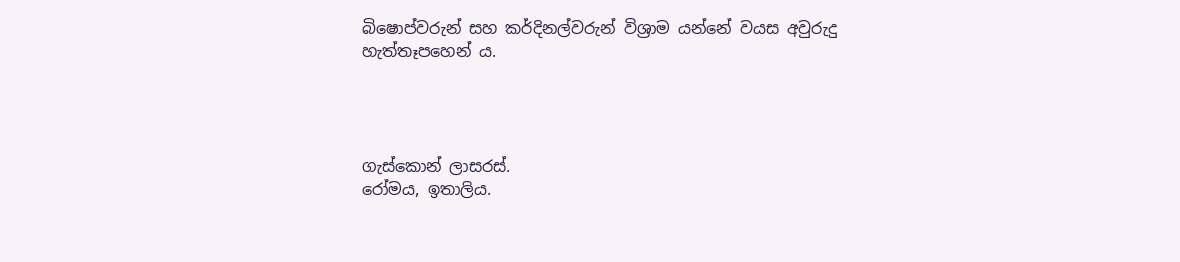බිෂොප්වරුන් සහ කර්දිනල්වරුන් විශ්‍රාම යන්නේ වයස අවුරුදු හැත්තෑපහෙන් ය.




ගැස්කොන් ලාසරස්.
රෝමය, ඉතාලිය.